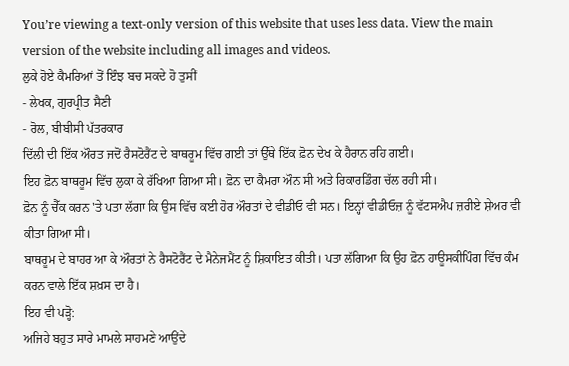You’re viewing a text-only version of this website that uses less data. View the main version of the website including all images and videos.
ਲੁਕੇ ਹੋਏ ਕੈਮਰਿਆਂ ਤੋਂ ਇੰਝ ਬਚ ਸਕਦੇ ਹੋ ਤੁਸੀਂ
- ਲੇਖਕ, ਗੁਰਪ੍ਰੀਤ ਸੈਣੀ
- ਰੋਲ, ਬੀਬੀਸੀ ਪੱਤਰਕਾਰ
ਦਿੱਲੀ ਦੀ ਇੱਕ ਔਰਤ ਜਦੋਂ ਰੈਸਟੋਰੈਂਟ ਦੇ ਬਾਥਰੂਮ ਵਿੱਚ ਗਈ ਤਾਂ ਉੱਥੇ ਇੱਕ ਫ਼ੋਨ ਦੇਖ ਕੇ ਹੈਰਾਨ ਰਹਿ ਗਈ।
ਇਹ ਫ਼ੋਨ ਬਾਥਰੂਮ ਵਿੱਚ ਲੁਕਾ ਕੇ ਰੱਖਿਆ ਗਿਆ ਸੀ। ਫ਼ੋਨ ਦਾ ਕੈਮਰਾ ਔਨ ਸੀ ਅਤੇ ਰਿਕਾਰਡਿੰਗ ਚੱਲ ਰਹੀ ਸੀ।
ਫ਼ੋਨ ਨੂੰ ਚੈੱਕ ਕਰਨ 'ਤੇ ਪਤਾ ਲੱਗਾ ਕਿ ਉਸ ਵਿੱਚ ਕਈ ਹੋਰ ਔਰਤਾਂ ਦੇ ਵੀਡੀਓ ਵੀ ਸਨ। ਇਨ੍ਹਾਂ ਵੀਡੀਓਜ਼ ਨੂੰ ਵੱਟਸਐਪ ਜ਼ਰੀਏ ਸ਼ੇਅਰ ਵੀ ਕੀਤਾ ਗਿਆ ਸੀ।
ਬਾਥਰੂਮ ਦੇ ਬਾਹਰ ਆ ਕੇ ਔਰਤਾਂ ਨੇ ਰੈਸਟੋਰੈਂਟ ਦੇ ਮੈਨੇਜਮੈਂਟ ਨੂੰ ਸ਼ਿਕਾਇਤ ਕੀਤੀ। ਪਤਾ ਲੱਗਿਆ ਕਿ ਉਹ ਫ਼ੋਨ ਹਾਊਸਕੀਪਿੰਗ ਵਿੱਚ ਕੰਮ ਕਰਨ ਵਾਲੇ ਇੱਕ ਸ਼ਖ਼ਸ ਦਾ ਹੈ।
ਇਹ ਵੀ ਪੜ੍ਹੋ:
ਅਜਿਹੇ ਬਹੁਤ ਸਾਰੇ ਮਾਮਲੇ ਸਾਹਮਣੇ ਆਉਂਦੇ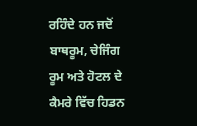ਰਹਿੰਦੇ ਹਨ ਜਦੋਂ ਬਾਥਰੂਮ, ਚੇਜਿੰਗ ਰੂਮ ਅਤੇ ਹੋਟਲ ਦੇ ਕੈਮਰੇ ਵਿੱਚ ਹਿਡਨ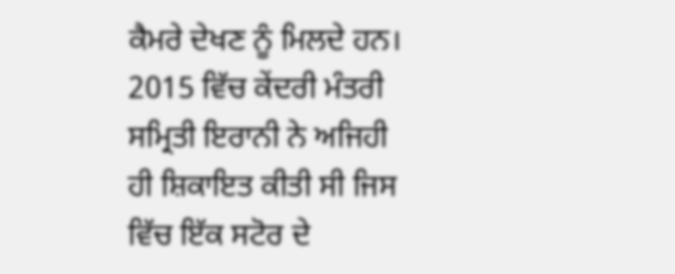ਕੈਮਰੇ ਦੇਖਣ ਨੂੰ ਮਿਲਦੇ ਹਨ।
2015 ਵਿੱਚ ਕੇਂਦਰੀ ਮੰਤਰੀ ਸਮ੍ਰਿਤੀ ਇਰਾਨੀ ਨੇ ਅਜਿਹੀ ਹੀ ਸ਼ਿਕਾਇਤ ਕੀਤੀ ਸੀ ਜਿਸ ਵਿੱਚ ਇੱਕ ਸਟੋਰ ਦੇ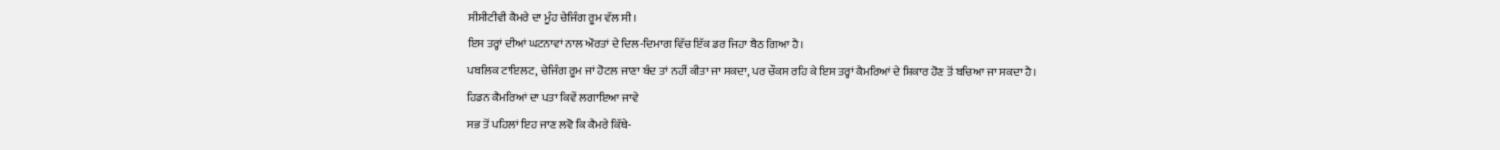ਸੀਸੀਟੀਵੀ ਕੈਮਰੇ ਦਾ ਮੂੰਹ ਚੇਜਿੰਗ ਰੂਮ ਵੱਲ ਸੀ।
ਇਸ ਤਰ੍ਹਾਂ ਦੀਆਂ ਘਟਨਾਵਾਂ ਨਾਲ ਔਰਤਾਂ ਦੇ ਦਿਲ-ਦਿਮਾਗ ਵਿੱਚ ਇੱਕ ਡਰ ਜਿਹਾ ਬੈਠ ਗਿਆ ਹੈ।
ਪਬਲਿਕ ਟਾਇਲਟ, ਚੇਜਿੰਗ ਰੂਮ ਜਾਂ ਹੋਟਲ ਜਾਣਾ ਬੰਦ ਤਾਂ ਨਹੀਂ ਕੀਤਾ ਜਾ ਸਕਦਾ, ਪਰ ਚੌਕਸ ਰਹਿ ਕੇ ਇਸ ਤਰ੍ਹਾਂ ਕੈਮਰਿਆਂ ਦੇ ਸ਼ਿਕਾਰ ਹੋਣ ਤੋਂ ਬਚਿਆ ਜਾ ਸਕਦਾ ਹੈ।
ਹਿਡਨ ਕੈਮਰਿਆਂ ਦਾ ਪਤਾ ਕਿਵੇਂ ਲਗਾਇਆ ਜਾਵੇ
ਸਭ ਤੋਂ ਪਹਿਲਾਂ ਇਹ ਜਾਣ ਲਵੋ ਕਿ ਕੈਮਰੇ ਕਿੱਥੇ-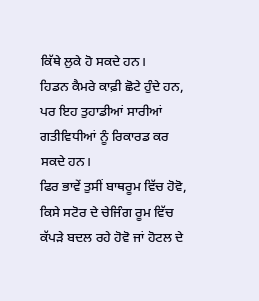ਕਿੱਥੇ ਲੁਕੇ ਹੋ ਸਕਦੇ ਹਨ।
ਹਿਡਨ ਕੈਮਰੇ ਕਾਫ਼ੀ ਛੋਟੇ ਹੁੰਦੇ ਹਨ, ਪਰ ਇਹ ਤੁਹਾਡੀਆਂ ਸਾਰੀਆਂ ਗਤੀਵਿਧੀਆਂ ਨੂੰ ਰਿਕਾਰਡ ਕਰ ਸਕਦੇ ਹਨ।
ਫਿਰ ਭਾਵੇਂ ਤੁਸੀਂ ਬਾਥਰੂਮ ਵਿੱਚ ਹੋਵੋ, ਕਿਸੇ ਸਟੋਰ ਦੇ ਚੇਜਿੰਗ ਰੂਮ ਵਿੱਚ ਕੱਪੜੇ ਬਦਲ ਰਹੇ ਹੋਵੋ ਜਾਂ ਹੋਟਲ ਦੇ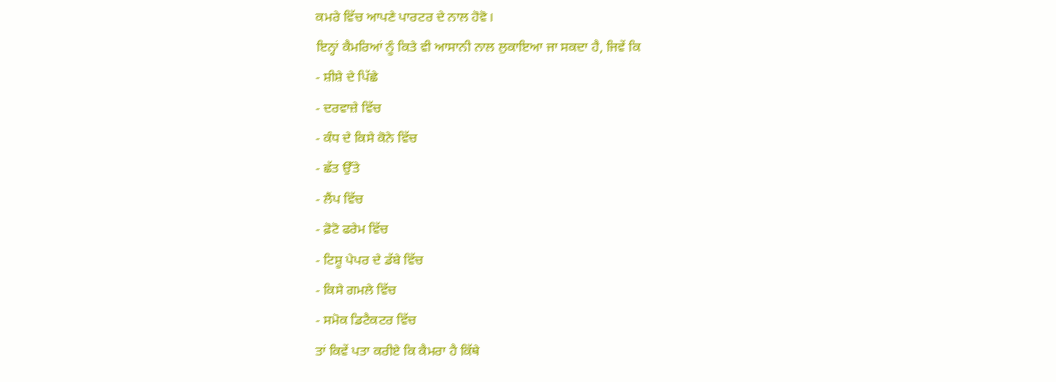ਕਮਰੇ ਵਿੱਚ ਆਪਣੇ ਪਾਰਟਰ ਦੇ ਨਾਲ ਹੋਵੋ।
ਇਨ੍ਹਾਂ ਕੈਮਰਿਆਂ ਨੂੰ ਕਿਤੇ ਵੀ ਆਸਾਨੀ ਨਾਲ ਲੁਕਾਇਆ ਜਾ ਸਕਦਾ ਹੈ, ਜਿਵੇਂ ਕਿ
- ਸ਼ੀਸ਼ੇ ਦੇ ਪਿੱਛੇ
- ਦਰਵਾਜ਼ੇ ਵਿੱਚ
- ਕੰਧ ਦੇ ਕਿਸੇ ਕੋਨੇ ਵਿੱਚ
- ਛੱਤ ਉੱਤੇ
- ਲੈਂਪ ਵਿੱਚ
- ਫ਼ੋਟੋ ਫਰੇਮ ਵਿੱਚ
- ਟਿਸ਼ੂ ਪੇਪਰ ਦੇ ਡੱਬੇ ਵਿੱਚ
- ਕਿਸੇ ਗਮਲੇ ਵਿੱਚ
- ਸਮੋਕ ਡਿਟੈਕਟਰ ਵਿੱਚ
ਤਾਂ ਕਿਵੇਂ ਪਤਾ ਕਰੀਏ ਕਿ ਕੈਮਰਾ ਹੈ ਕਿੱਥੇ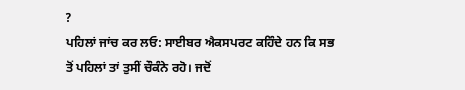?
ਪਹਿਲਾਂ ਜਾਂਚ ਕਰ ਲਓ: ਸਾਈਬਰ ਐਕਸਪਰਟ ਕਹਿੰਦੇ ਹਨ ਕਿ ਸਭ ਤੋਂ ਪਹਿਲਾਂ ਤਾਂ ਤੁਸੀਂ ਚੌਕੰਨੇ ਰਹੋ। ਜਦੋਂ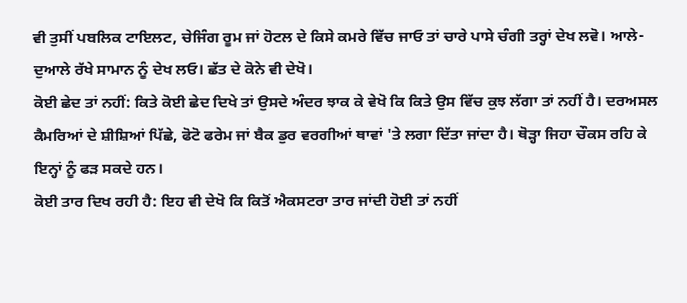ਵੀ ਤੁਸੀਂ ਪਬਲਿਕ ਟਾਇਲਟ, ਚੇਜਿੰਗ ਰੂਮ ਜਾਂ ਹੋਟਲ ਦੇ ਕਿਸੇ ਕਮਰੇ ਵਿੱਚ ਜਾਓ ਤਾਂ ਚਾਰੇ ਪਾਸੇ ਚੰਗੀ ਤਰ੍ਹਾਂ ਦੇਖ ਲਵੋ। ਆਲੇ-ਦੁਆਲੇ ਰੱਖੇ ਸਾਮਾਨ ਨੂੰ ਦੇਖ ਲਓ। ਛੱਤ ਦੇ ਕੋਨੇ ਵੀ ਦੇਖੋ।
ਕੋਈ ਛੇਦ ਤਾਂ ਨਹੀਂ: ਕਿਤੇ ਕੋਈ ਛੇਦ ਦਿਖੇ ਤਾਂ ਉਸਦੇ ਅੰਦਰ ਝਾਕ ਕੇ ਵੇਖੋ ਕਿ ਕਿਤੇ ਉਸ ਵਿੱਚ ਕੁਝ ਲੱਗਾ ਤਾਂ ਨਹੀਂ ਹੈ। ਦਰਅਸਲ ਕੈਮਰਿਆਂ ਦੇ ਸ਼ੀਸ਼ਿਆਂ ਪਿੱਛੇ, ਫੋਟੋ ਫਰੇਮ ਜਾਂ ਬੈਕ ਡੁਰ ਵਰਗੀਆਂ ਥਾਵਾਂ 'ਤੇ ਲਗਾ ਦਿੱਤਾ ਜਾਂਦਾ ਹੈ। ਥੋੜ੍ਹਾ ਜਿਹਾ ਚੌਕਸ ਰਹਿ ਕੇ ਇਨ੍ਹਾਂ ਨੂੰ ਫੜ ਸਕਦੇ ਹਨ।
ਕੋਈ ਤਾਰ ਦਿਖ ਰਹੀ ਹੈ: ਇਹ ਵੀ ਦੇਖੋ ਕਿ ਕਿਤੋਂ ਐਕਸਟਰਾ ਤਾਰ ਜਾਂਦੀ ਹੋਈ ਤਾਂ ਨਹੀਂ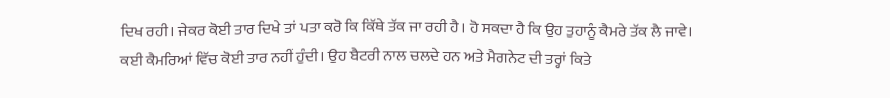ਦਿਖ ਰਹੀ। ਜੇਕਰ ਕੋਈ ਤਾਰ ਦਿਖੇ ਤਾਂ ਪਤਾ ਕਰੋ ਕਿ ਕਿੱਥੇ ਤੱਕ ਜਾ ਰਹੀ ਹੈ। ਹੋ ਸਕਦਾ ਹੈ ਕਿ ਉਹ ਤੁਹਾਨੂੰ ਕੈਮਰੇ ਤੱਕ ਲੈ ਜਾਵੇ। ਕਈ ਕੈਮਰਿਆਂ ਵਿੱਚ ਕੋਈ ਤਾਰ ਨਹੀਂ ਹੁੰਦੀ। ਉਹ ਬੈਟਰੀ ਨਾਲ ਚਲਦੇ ਹਨ ਅਤੇ ਮੈਗਨੇਟ ਦੀ ਤਰ੍ਹਾਂ ਕਿਤੇ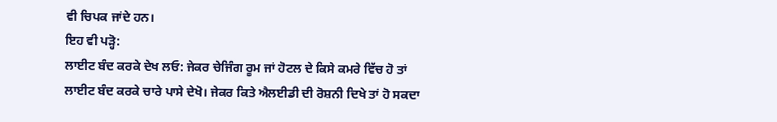ਵੀ ਚਿਪਕ ਜਾਂਦੇ ਹਨ।
ਇਹ ਵੀ ਪੜ੍ਹੋ:
ਲਾਈਟ ਬੰਦ ਕਰਕੇ ਦੇਖ ਲਓ: ਜੇਕਰ ਚੇਜਿੰਗ ਰੂਮ ਜਾਂ ਹੋਟਲ ਦੇ ਕਿਸੇ ਕਮਰੇ ਵਿੱਚ ਹੋ ਤਾਂ ਲਾਈਟ ਬੰਦ ਕਰਕੇ ਚਾਰੇ ਪਾਸੇ ਦੇਖੋ। ਜੇਕਰ ਕਿਤੇ ਐਲਈਡੀ ਦੀ ਰੋਸ਼ਨੀ ਦਿਖੇ ਤਾਂ ਹੋ ਸਕਦਾ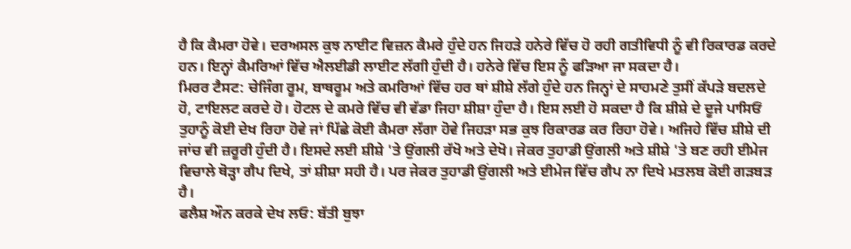ਹੈ ਕਿ ਕੈਮਰਾ ਹੋਵੇ। ਦਰਅਸਲ ਕੁਝ ਨਾਈਟ ਵਿਜ਼ਨ ਕੈਮਰੇ ਹੁੰਦੇ ਹਨ ਜਿਹੜੇ ਹਨੇਰੇ ਵਿੱਚ ਹੋ ਰਹੀ ਗਤੀਵਿਧੀ ਨੂੰ ਵੀ ਰਿਕਾਰਡ ਕਰਦੇ ਹਨ। ਇਨ੍ਹਾਂ ਕੈਮਰਿਆਂ ਵਿੱਚ ਐਲਈਡੀ ਲਾਈਟ ਲੱਗੀ ਹੁੰਦੀ ਹੈ। ਹਨੇਰੇ ਵਿੱਚ ਇਸ ਨੂੰ ਫੜਿਆ ਜਾ ਸਕਦਾ ਹੈ।
ਮਿਰਰ ਟੈਸਟ: ਚੇਜਿੰਗ ਰੂਮ, ਬਾਥਰੂਮ ਅਤੇ ਕਮਰਿਆਂ ਵਿੱਚ ਹਰ ਥਾਂ ਸ਼ੀਸ਼ੇ ਲੱਗੇ ਹੁੰਦੇ ਹਨ ਜਿਨ੍ਹਾਂ ਦੇ ਸਾਹਮਣੇ ਤੁਸੀਂ ਕੱਪੜੇ ਬਦਲਦੇ ਹੋ, ਟਾਇਲਟ ਕਰਦੇ ਹੋ। ਹੋਟਲ ਦੇ ਕਮਰੇ ਵਿੱਚ ਵੀ ਵੱਡਾ ਜਿਹਾ ਸ਼ੀਸ਼ਾ ਹੁੰਦਾ ਹੈ। ਇਸ ਲਈ ਹੋ ਸਕਦਾ ਹੈ ਕਿ ਸ਼ੀਸ਼ੇ ਦੇ ਦੂਜੇ ਪਾਸਿਓਂ ਤੁਹਾਨੂੰ ਕੋਈ ਦੇਖ ਰਿਹਾ ਹੋਵੇ ਜਾਂ ਪਿੱਛੇ ਕੋਈ ਕੈਮਰਾ ਲੱਗਾ ਹੋਵੇ ਜਿਹੜਾ ਸਭ ਕੁਝ ਰਿਕਾਰਡ ਕਰ ਰਿਹਾ ਹੋਵੇ। ਅਜਿਹੇ ਵਿੱਚ ਸ਼ੀਸ਼ੇ ਦੀ ਜਾਂਚ ਵੀ ਜ਼ਰੂਰੀ ਹੁੰਦੀ ਹੈ। ਇਸਦੇ ਲਈ ਸ਼ੀਸ਼ੇ 'ਤੇ ਉਂਗਲੀ ਰੱਖੋ ਅਤੇ ਦੇਖੋ। ਜੇਕਰ ਤੁਹਾਡੀ ਉਂਗਲੀ ਅਤੇ ਸ਼ੀਸ਼ੇ 'ਤੇ ਬਣ ਰਹੀ ਈਮੇਜ ਵਿਚਾਲੇ ਥੋੜ੍ਹਾ ਗੈਪ ਦਿਖੇ, ਤਾਂ ਸ਼ੀਸ਼ਾ ਸਹੀ ਹੈ। ਪਰ ਜੇਕਰ ਤੁਹਾਡੀ ਉਂਗਲੀ ਅਤੇ ਈਮੇਜ ਵਿੱਚ ਗੈਪ ਨਾ ਦਿਖੇ ਮਤਲਬ ਕੋਈ ਗੜਬੜ ਹੈ।
ਫਲੈਸ਼ ਔਨ ਕਰਕੇ ਦੇਖ ਲਓ: ਬੱਤੀ ਬੁਝਾ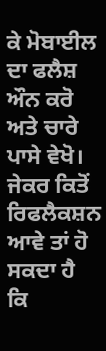ਕੇ ਮੋਬਾਈਲ ਦਾ ਫਲੈਸ਼ ਔਨ ਕਰੋ ਅਤੇ ਚਾਰੇ ਪਾਸੇ ਵੇਖੋ। ਜੇਕਰ ਕਿਤੋਂ ਰਿਫਲੈਕਸ਼ਨ ਆਵੇ ਤਾਂ ਹੋ ਸਕਦਾ ਹੈ ਕਿ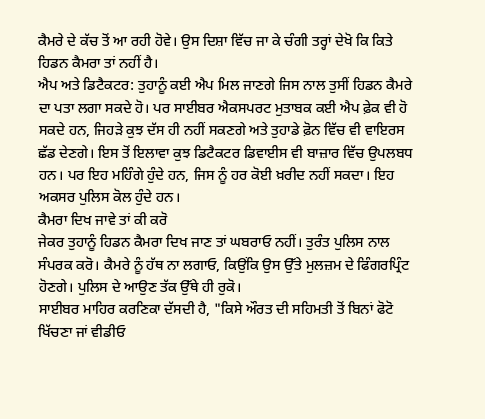ਕੈਮਰੇ ਦੇ ਕੱਚ ਤੋਂ ਆ ਰਹੀ ਹੋਵੇ। ਉਸ ਦਿਸ਼ਾ ਵਿੱਚ ਜਾ ਕੇ ਚੰਗੀ ਤਰ੍ਹਾਂ ਦੇਖੋ ਕਿ ਕਿਤੇ ਹਿਡਨ ਕੈਮਰਾ ਤਾਂ ਨਹੀਂ ਹੈ।
ਐਪ ਅਤੇ ਡਿਟੈਕਟਰ: ਤੁਹਾਨੂੰ ਕਈ ਐਪ ਮਿਲ ਜਾਣਗੇ ਜਿਸ ਨਾਲ ਤੁਸੀਂ ਹਿਡਨ ਕੈਮਰੇ ਦਾ ਪਤਾ ਲਗਾ ਸਕਦੇ ਹੋ। ਪਰ ਸਾਈਬਰ ਐਕਸਪਰਟ ਮੁਤਾਬਕ ਕਈ ਐਪ ਫ਼ੇਕ ਵੀ ਹੋ ਸਕਦੇ ਹਨ, ਜਿਹੜੇ ਕੁਝ ਦੱਸ ਹੀ ਨਹੀਂ ਸਕਣਗੇ ਅਤੇ ਤੁਹਾਡੇ ਫ਼ੋਨ ਵਿੱਚ ਵੀ ਵਾਇਰਸ ਛੱਡ ਦੇਣਗੇ। ਇਸ ਤੋਂ ਇਲਾਵਾ ਕੁਝ ਡਿਟੈਕਟਰ ਡਿਵਾਈਸ ਵੀ ਬਾਜ਼ਾਰ ਵਿੱਚ ਉਪਲਬਧ ਹਨ। ਪਰ ਇਹ ਮਹਿੰਗੇ ਹੁੰਦੇ ਹਨ, ਜਿਸ ਨੂੰ ਹਰ ਕੋਈ ਖ਼ਰੀਦ ਨਹੀਂ ਸਕਦਾ। ਇਹ ਅਕਸਰ ਪੁਲਿਸ ਕੋਲ ਹੁੰਦੇ ਹਨ।
ਕੈਮਰਾ ਦਿਖ ਜਾਵੇ ਤਾਂ ਕੀ ਕਰੋ
ਜੇਕਰ ਤੁਹਾਨੂੰ ਹਿਡਨ ਕੈਮਰਾ ਦਿਖ ਜਾਣ ਤਾਂ ਘਬਰਾਓ ਨਹੀਂ। ਤੁਰੰਤ ਪੁਲਿਸ ਨਾਲ ਸੰਪਰਕ ਕਰੋ। ਕੈਮਰੇ ਨੂੰ ਹੱਥ ਨਾ ਲਗਾਓ, ਕਿਉਂਕਿ ਉਸ ਉੱਤੇ ਮੁਲਜ਼ਮ ਦੇ ਫਿੰਗਰਪ੍ਰਿੰਟ ਹੋਣਗੇ। ਪੁਲਿਸ ਦੇ ਆਉਣ ਤੱਕ ਉੱਥੇ ਹੀ ਰੁਕੋ।
ਸਾਈਬਰ ਮਾਹਿਰ ਕਰਣਿਕਾ ਦੱਸਦੀ ਹੈ, "ਕਿਸੇ ਔਰਤ ਦੀ ਸਹਿਮਤੀ ਤੋਂ ਬਿਨਾਂ ਫੋਟੋ ਖਿੱਚਣਾ ਜਾਂ ਵੀਡੀਓ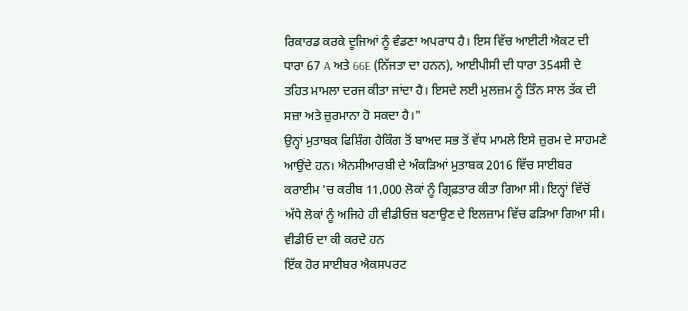ਰਿਕਾਰਡ ਕਰਕੇ ਦੂਜਿਆਂ ਨੂੰ ਵੰਡਣਾ ਅਪਰਾਧ ਹੈ। ਇਸ ਵਿੱਚ ਆਈਟੀ ਐਕਟ ਦੀ ਧਾਰਾ 67 A ਅਤੇ 66E (ਨਿੱਜਤਾ ਦਾ ਹਨਨ), ਆਈਪੀਸੀ ਦੀ ਧਾਰਾ 354ਸੀ ਦੇ ਤਹਿਤ ਮਾਮਲਾ ਦਰਜ ਕੀਤਾ ਜਾਂਦਾ ਹੈ। ਇਸਦੇ ਲਈ ਮੁਲਜ਼ਮ ਨੂੰ ਤਿੰਨ ਸਾਲ ਤੱਕ ਦੀ ਸਜ਼ਾ ਅਤੇ ਜ਼ੁਰਮਾਨਾ ਹੋ ਸਕਦਾ ਹੈ।"
ਉਨ੍ਹਾਂ ਮੁਤਾਬਕ ਫਿਸ਼ਿੰਗ ਹੈਕਿੰਗ ਤੋਂ ਬਾਅਦ ਸਭ ਤੋਂ ਵੱਧ ਮਾਮਲੇ ਇਸੇ ਜ਼ੁਰਮ ਦੇ ਸਾਹਮਣੇ ਆਉਂਦੇ ਹਨ। ਐਨਸੀਆਰਬੀ ਦੇ ਅੰਕੜਿਆਂ ਮੁਤਾਬਕ 2016 ਵਿੱਚ ਸਾਈਬਰ ਕਰਾਈਮ 'ਚ ਕਰੀਬ 11,000 ਲੋਕਾਂ ਨੂੰ ਗ੍ਰਿਫ਼ਤਾਰ ਕੀਤਾ ਗਿਆ ਸੀ। ਇਨ੍ਹਾਂ ਵਿੱਚੋਂ ਅੱਧੇ ਲੋਕਾਂ ਨੂੰ ਅਜਿਹੇ ਹੀ ਵੀਡੀਓਜ਼ ਬਣਾਉਣ ਦੇ ਇਲਜ਼ਾਮ ਵਿੱਚ ਫੜਿਆ ਗਿਆ ਸੀ।
ਵੀਡੀਓ ਦਾ ਕੀ ਕਰਦੇ ਹਨ
ਇੱਕ ਹੋਰ ਸਾਈਬਰ ਐਕਸਪਰਟ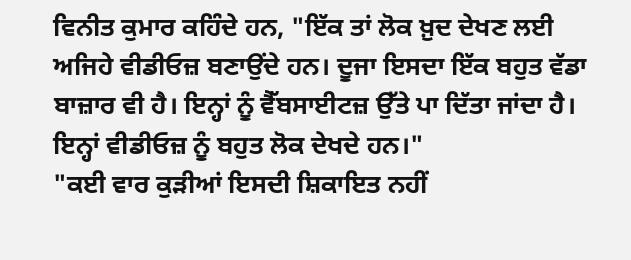ਵਿਨੀਤ ਕੁਮਾਰ ਕਹਿੰਦੇ ਹਨ, "ਇੱਕ ਤਾਂ ਲੋਕ ਖ਼ੁਦ ਦੇਖਣ ਲਈ ਅਜਿਹੇ ਵੀਡੀਓਜ਼ ਬਣਾਉਂਦੇ ਹਨ। ਦੂਜਾ ਇਸਦਾ ਇੱਕ ਬਹੁਤ ਵੱਡਾ ਬਾਜ਼ਾਰ ਵੀ ਹੈ। ਇਨ੍ਹਾਂ ਨੂੰ ਵੈੱਬਸਾਈਟਜ਼ ਉੱਤੇ ਪਾ ਦਿੱਤਾ ਜਾਂਦਾ ਹੈ। ਇਨ੍ਹਾਂ ਵੀਡੀਓਜ਼ ਨੂੰ ਬਹੁਤ ਲੋਕ ਦੇਖਦੇ ਹਨ।"
"ਕਈ ਵਾਰ ਕੁੜੀਆਂ ਇਸਦੀ ਸ਼ਿਕਾਇਤ ਨਹੀਂ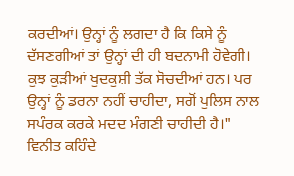ਕਰਦੀਆਂ। ਉਨ੍ਹਾਂ ਨੂੰ ਲਗਦਾ ਹੈ ਕਿ ਕਿਸੇ ਨੂੰ ਦੱਸਣਗੀਆਂ ਤਾਂ ਉਨ੍ਹਾਂ ਦੀ ਹੀ ਬਦਨਾਮੀ ਹੋਵੇਗੀ। ਕੁਝ ਕੁੜੀਆਂ ਖੁਦਕੁਸ਼ੀ ਤੱਕ ਸੋਚਦੀਆਂ ਹਨ। ਪਰ ਉਨ੍ਹਾਂ ਨੂੰ ਡਰਨਾ ਨਹੀਂ ਚਾਹੀਦਾ, ਸਗੋਂ ਪੁਲਿਸ ਨਾਲ ਸਪੰਰਕ ਕਰਕੇ ਮਦਦ ਮੰਗਣੀ ਚਾਹੀਦੀ ਹੈ।"
ਵਿਨੀਤ ਕਹਿੰਦੇ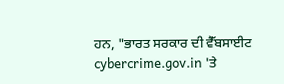ਹਨ, "ਭਾਰਤ ਸਰਕਾਰ ਦੀ ਵੈੱਬਸਾਈਟ cybercrime.gov.in 'ਤੇ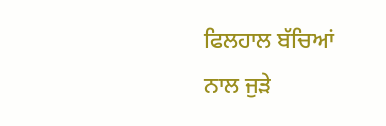ਫਿਲਹਾਲ ਬੱਚਿਆਂ ਨਾਲ ਜੁੜੇ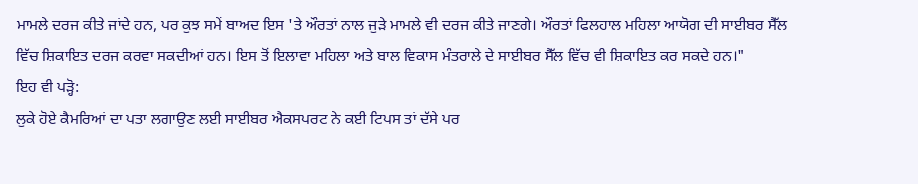ਮਾਮਲੇ ਦਰਜ ਕੀਤੇ ਜਾਂਦੇ ਹਨ, ਪਰ ਕੁਝ ਸਮੇਂ ਬਾਅਦ ਇਸ 'ਤੇ ਔਰਤਾਂ ਨਾਲ ਜੁੜੇ ਮਾਮਲੇ ਵੀ ਦਰਜ ਕੀਤੇ ਜਾਣਗੇ। ਔਰਤਾਂ ਫਿਲਹਾਲ ਮਹਿਲਾ ਆਯੋਗ ਦੀ ਸਾਈਬਰ ਸੈੱਲ ਵਿੱਚ ਸ਼ਿਕਾਇਤ ਦਰਜ ਕਰਵਾ ਸਕਦੀਆਂ ਹਨ। ਇਸ ਤੋਂ ਇਲਾਵਾ ਮਹਿਲਾ ਅਤੇ ਬਾਲ ਵਿਕਾਸ ਮੰਤਰਾਲੇ ਦੇ ਸਾਈਬਰ ਸੈੱਲ ਵਿੱਚ ਵੀ ਸ਼ਿਕਾਇਤ ਕਰ ਸਕਦੇ ਹਨ।"
ਇਹ ਵੀ ਪੜ੍ਹੋ:
ਲੁਕੇ ਹੋਏ ਕੈਮਰਿਆਂ ਦਾ ਪਤਾ ਲਗਾਉਣ ਲਈ ਸਾਈਬਰ ਐਕਸਪਰਟ ਨੇ ਕਈ ਟਿਪਸ ਤਾਂ ਦੱਸੇ ਪਰ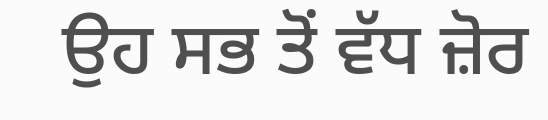ਉਹ ਸਭ ਤੋਂ ਵੱਧ ਜ਼ੋਰ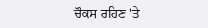ਚੌਕਸ ਰਹਿਣ 'ਤੇ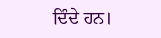ਦਿੰਦੇ ਹਨ।